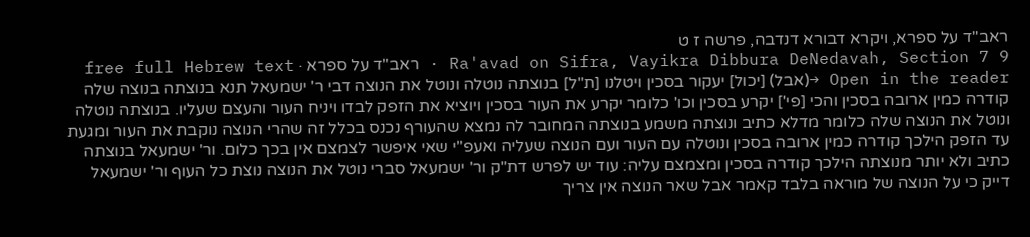ראב"ד על ספרא, ויקרא דבורא דנדבה, פרשה ז ט
Ra'avad on Sifra, Vayikra Dibbura DeNedavah, Section 7 9 · ראב"ד על ספרא · free full Hebrew text
Open in the reader →(אבל) [יכול] יעקור בסכין ויטלנו [ת"ל] בנוצתה נוטלה ונוטל את הנוצה דבי ר' ישמעאל תנא בנוצתה בנוצה שלה קודרה כמין ארובה בסכין והכי [פי'] יקרע בסכין וכו' כלומר יקרע את העור בסכין ויוציא את הזפק לבדו ויניח העור והעצם שעליו. בנוצתה נוטלה ונוטל את הנוצה שלה כלומר מדלא כתיב ונוצתה משמע בנוצתה המחובר לה נמצא שהעורף נכנס בכלל זה שהרי הנוצה נוקבת את העור ומגעת עד הזפק הילכך קודרה כמין ארובה בסכין ונוטלה עם העור ועם הנוצה שעליה ואעפ"י שאי איפשר לצמצם אין בכך כלום. ור' ישמעאל בנוצתה כתיב ולא יותר מנוצתה הילכך קודרה בסכין ומצמצם עליה: עוד יש לפרש דת"ק ור' ישמעאל סברי נוטל את הנוצה נוצת כל העוף ור' ישמעאל דייק כי על הנוצה של מוראה בלבד קאמר אבל שאר הנוצה אין צריך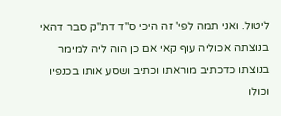ליטול. ואני תמה לפי' זה היכי ס"ד דת"ק סבר דהאי בנוצתה אכוליה עוף קאי אם כן הוה ליה למימר בנוצתו כדכתיב מוראתו וכתיב ושסע אותו בכנפיו וכולו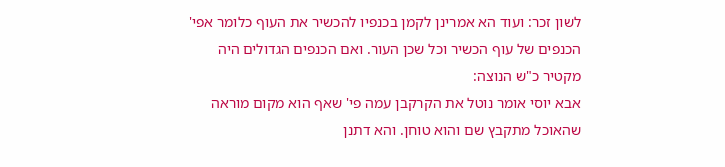לשון זכר: ועוד הא אמרינן לקמן בכנפיו להכשיר את העוף כלומר אפי' הכנפים של עוף הכשיר וכל שכן העור. ואם הכנפים הגדולים היה מקטיר כ"ש הנוצה:
אבא יוסי אומר נוטל את הקרקבן עמה פי' שאף הוא מקום מוראה שהאוכל מתקבץ שם והוא טוחן. והא דתנן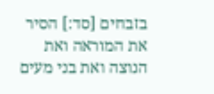בזבחים [סד:] הסיר את המוראה ואת הנוצה ואת בני מעים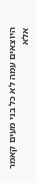היוצאים עמה לא כל בני מעים קאמר אלא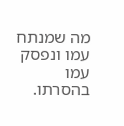מה שמנתח עמו ונפסק עמו בהסרתו.